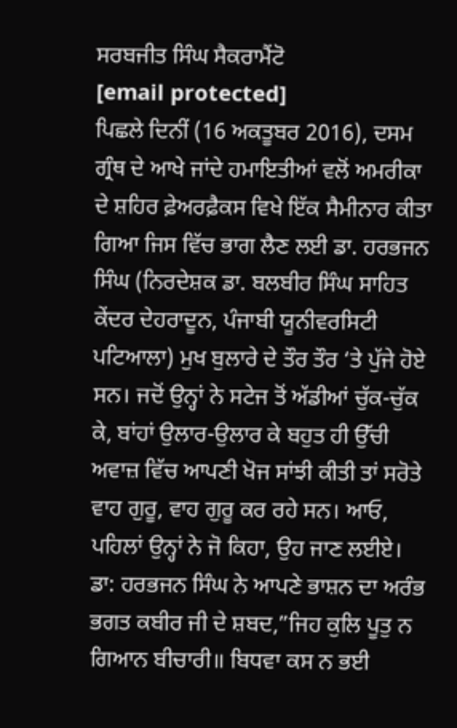ਸਰਬਜੀਤ ਸਿੰਘ ਸੈਕਰਾਮੈਂਟੋ
[email protected]
ਪਿਛਲੇ ਦਿਨੀਂ (16 ਅਕਤੂਬਰ 2016), ਦਸਮ ਗ੍ਰੰਥ ਦੇ ਆਖੇ ਜਾਂਦੇ ਹਮਾਇਤੀਆਂ ਵਲੋਂ ਅਮਰੀਕਾ ਦੇ ਸ਼ਹਿਰ ਫ਼ੇਅਰਫ਼ੈਕਸ ਵਿਖੇ ਇੱਕ ਸੈਮੀਨਾਰ ਕੀਤਾ ਗਿਆ ਜਿਸ ਵਿੱਚ ਭਾਗ ਲੈਣ ਲਈ ਡਾ. ਹਰਭਜਨ ਸਿੰਘ (ਨਿਰਦੇਸ਼ਕ ਡਾ. ਬਲਬੀਰ ਸਿੰਘ ਸਾਹਿਤ ਕੇਂਦਰ ਦੇਹਰਾਦੂਨ, ਪੰਜਾਬੀ ਯੂਨੀਵਰਸਿਟੀ ਪਟਿਆਲਾ) ਮੁਖ ਬੁਲਾਰੇ ਦੇ ਤੌਰ ਤੌਰ ‘ਤੇ ਪੁੱਜੇ ਹੋਏ ਸਨ। ਜਦੋਂ ਉਨ੍ਹਾਂ ਨੇ ਸਟੇਜ ਤੋਂ ਅੱਡੀਆਂ ਚੁੱਕ-ਚੁੱਕ ਕੇ, ਬਾਂਹਾਂ ਉਲਾਰ-ਉਲਾਰ ਕੇ ਬਹੁਤ ਹੀ ਉੱਚੀ ਅਵਾਜ਼ ਵਿੱਚ ਆਪਣੀ ਖੋਜ ਸਾਂਝੀ ਕੀਤੀ ਤਾਂ ਸਰੋਤੇ ਵਾਹ ਗੁਰੂ, ਵਾਹ ਗੁਰੂ ਕਰ ਰਹੇ ਸਨ। ਆਓ, ਪਹਿਲਾਂ ਉਨ੍ਹਾਂ ਨੇ ਜੋ ਕਿਹਾ, ਉਹ ਜਾਣ ਲਈਏ।
ਡਾ: ਹਰਭਜਨ ਸਿੰਘ ਨੇ ਆਪਣੇ ਭਾਸ਼ਨ ਦਾ ਅਰੰਭ ਭਗਤ ਕਬੀਰ ਜੀ ਦੇ ਸ਼ਬਦ,”ਜਿਹ ਕੁਲਿ ਪੂਤੁ ਨ ਗਿਆਨ ਬੀਚਾਰੀ॥ ਬਿਧਵਾ ਕਸ ਨ ਭਈ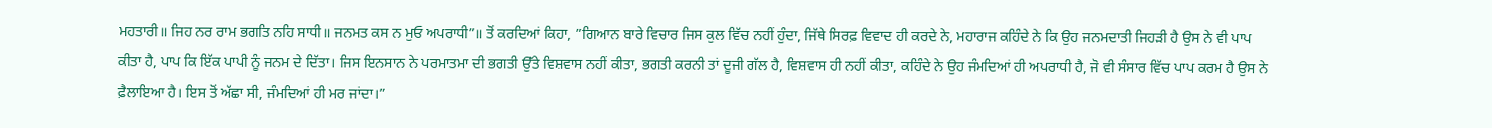ਮਹਤਾਰੀ॥ ਜਿਹ ਨਰ ਰਾਮ ਭਗਤਿ ਨਹਿ ਸਾਧੀ॥ ਜਨਮਤ ਕਸ ਨ ਮੁਓ ਅਪਰਾਧੀ”॥ ਤੋਂ ਕਰਦਿਆਂ ਕਿਹਾ, ”ਗਿਆਨ ਬਾਰੇ ਵਿਚਾਰ ਜਿਸ ਕੁਲ ਵਿੱਚ ਨਹੀਂ ਹੁੰਦਾ, ਜਿੱਥੇ ਸਿਰਫ਼ ਵਿਵਾਦ ਹੀ ਕਰਦੇ ਨੇ, ਮਹਾਰਾਜ ਕਹਿੰਦੇ ਨੇ ਕਿ ਉਹ ਜਨਮਦਾਤੀ ਜਿਹੜੀ ਹੈ ਉਸ ਨੇ ਵੀ ਪਾਪ ਕੀਤਾ ਹੈ, ਪਾਪ ਕਿ ਇੱਕ ਪਾਪੀ ਨੂੰ ਜਨਮ ਦੇ ਦਿੱਤਾ। ਜਿਸ ਇਨਸਾਨ ਨੇ ਪਰਮਾਤਮਾ ਦੀ ਭਗਤੀ ਉੱਤੇ ਵਿਸ਼ਵਾਸ ਨਹੀਂ ਕੀਤਾ, ਭਗਤੀ ਕਰਨੀ ਤਾਂ ਦੂਜੀ ਗੱਲ ਹੈ, ਵਿਸ਼ਵਾਸ ਹੀ ਨਹੀਂ ਕੀਤਾ, ਕਹਿੰਦੇ ਨੇ ਉਹ ਜੰਮਦਿਆਂ ਹੀ ਅਪਰਾਧੀ ਹੈ, ਜੋ ਵੀ ਸੰਸਾਰ ਵਿੱਚ ਪਾਪ ਕਰਮ ਹੈ ਉਸ ਨੇ ਫ਼ੈਲਾਇਆ ਹੈ। ਇਸ ਤੋਂ ਅੱਛਾ ਸੀ, ਜੰਮਦਿਆਂ ਹੀ ਮਰ ਜਾਂਦਾ।”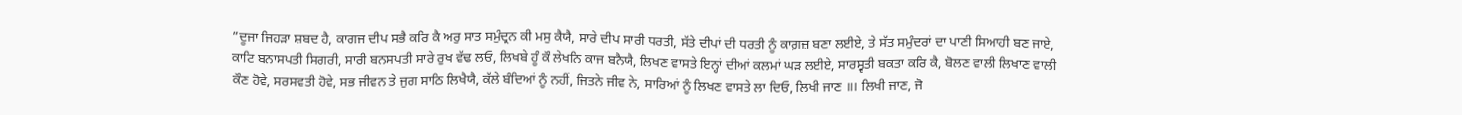”ਦੂਜਾ ਜਿਹੜਾ ਸ਼ਬਦ ਹੈ, ਕਾਗਜ ਦੀਪ ਸਭੈ ਕਰਿ ਕੈ ਅਰੁ ਸਾਤ ਸਮੁੰਦ੍ਰਨ ਕੀ ਮਸੁ ਕੈਯੈ, ਸਾਰੇ ਦੀਪ ਸਾਰੀ ਧਰਤੀ, ਸੱਤੇ ਦੀਪਾਂ ਦੀ ਧਰਤੀ ਨੂੰ ਕਾਗ਼ਜ਼ ਬਣਾ ਲਈਏ, ਤੇ ਸੱਤ ਸਮੁੰਦਰਾਂ ਦਾ ਪਾਣੀ ਸਿਆਹੀ ਬਣ ਜਾਏ, ਕਾਟਿ ਬਨਾਸਪਤੀ ਸਿਗਰੀ, ਸਾਰੀ ਬਨਸਪਤੀ ਸਾਰੇ ਰੁਖ ਵੱਢ ਲਓ, ਲਿਖਬੇ ਹੂੰ ਕੌ ਲੇਖਨਿ ਕਾਜ ਬਨੈਯੈ, ਲਿਖਣ ਵਾਸਤੇ ਇਨ੍ਹਾਂ ਦੀਆਂ ਕਲਮਾਂ ਘੜ ਲਈਏ, ਸਾਰਸ੍ਵਤੀ ਬਕਤਾ ਕਰਿ ਕੈ, ਬੋਲਣ ਵਾਲੀ ਲਿਖਾਣ ਵਾਲੀ ਕੌਣ ਹੋਵੇ, ਸਰਸਵਤੀ ਹੋਵੇ, ਸਭ ਜੀਵਨ ਤੇ ਜੁਗ ਸਾਠਿ ਲਿਖੈਯੈ, ਕੱਲੇ ਬੰਦਿਆਂ ਨੂੰ ਨਹੀਂ, ਜਿਤਨੇ ਜੀਵ ਨੇ, ਸਾਰਿਆਂ ਨੂੰ ਲਿਖਣ ਵਾਸਤੇ ਲਾ ਦਿਓ, ਲਿਖੀ ਜਾਣ ॥। ਲਿਖੀ ਜਾਣ, ਜੋ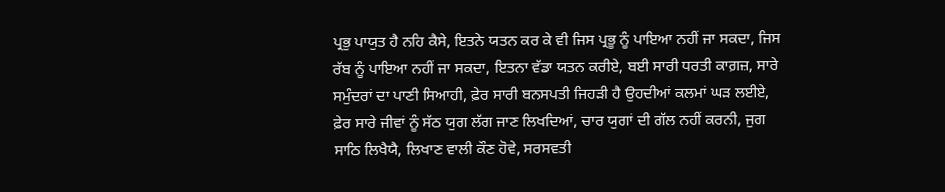ਪ੍ਰਭੁ ਪਾਯੁਤ ਹੈ ਨਹਿ ਕੈਸੇ, ਇਤਨੇ ਯਤਨ ਕਰ ਕੇ ਵੀ ਜਿਸ ਪ੍ਰਭੂ ਨੂੰ ਪਾਇਆ ਨਹੀਂ ਜਾ ਸਕਦਾ, ਜਿਸ ਰੱਬ ਨੂੰ ਪਾਇਆ ਨਹੀਂ ਜਾ ਸਕਦਾ, ਇਤਨਾ ਵੱਡਾ ਯਤਨ ਕਰੀਏ, ਬਈ ਸਾਰੀ ਧਰਤੀ ਕਾਗ਼ਜ਼, ਸਾਰੇ ਸਮੁੰਦਰਾਂ ਦਾ ਪਾਣੀ ਸਿਆਹੀ, ਫ਼ੇਰ ਸਾਰੀ ਬਨਸਪਤੀ ਜਿਹੜੀ ਹੈ ਉਹਦੀਆਂ ਕਲਮਾਂ ਘੜ ਲਈਏ, ਫ਼ੇਰ ਸਾਰੇ ਜੀਵਾਂ ਨੂੰ ਸੱਠ ਯੁਗ ਲੱਗ ਜਾਣ ਲਿਖਦਿਆਂ, ਚਾਰ ਯੁਗਾਂ ਦੀ ਗੱਲ ਨਹੀਂ ਕਰਨੀ, ਜੁਗ ਸਾਠਿ ਲਿਖੈਯੈ, ਲਿਖਾਣ ਵਾਲੀ ਕੌਣ ਹੋਵੇ, ਸਰਸਵਤੀ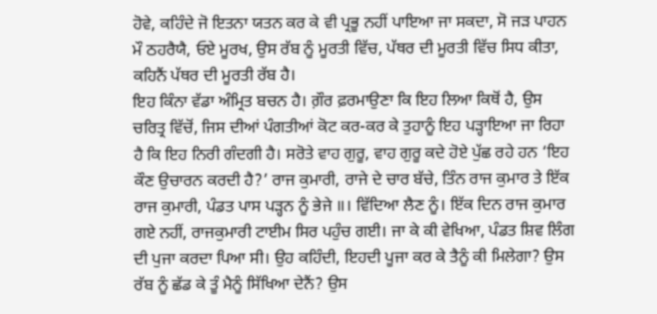ਹੋਵੇ, ਕਹਿੰਦੇ ਜੋ ਇਤਨਾ ਯਤਨ ਕਰ ਕੇ ਵੀ ਪ੍ਰਭੂ ਨਹੀਂ ਪਾਇਆ ਜਾ ਸਕਦਾ, ਸੋ ਜੜ ਪਾਹਨ ਮੌ ਠਹਰੈਯੈ, ਓਏ ਮੂਰਖ, ਉਸ ਰੱਬ ਨੂੰ ਮੂਰਤੀ ਵਿੱਚ, ਪੱਥਰ ਦੀ ਮੂਰਤੀ ਵਿੱਚ ਸਿਧ ਕੀਤਾ, ਕਹਿਨੈਂ ਪੱਥਰ ਦੀ ਮੂਰਤੀ ਰੱਬ ਹੈ।
ਇਹ ਕਿੰਨਾ ਵੱਡਾ ਅੰਮ੍ਰਿਤ ਬਚਨ ਹੈ। ਗ਼ੌਰ ਫ਼ਰਮਾਉਣਾ ਕਿ ਇਹ ਲਿਆ ਕਿਥੋਂ ਹੈ, ਉਸ ਚਰਿਤ੍ਰ ਵਿੱਚੋਂ, ਜਿਸ ਦੀਆਂ ਪੰਗਤੀਆਂ ਕੋਟ ਕਰ-ਕਰ ਕੇ ਤੁਹਾਨੂੰ ਇਹ ਪੜ੍ਹਾਇਆ ਜਾ ਰਿਹਾ ਹੈ ਕਿ ਇਹ ਨਿਰੀ ਗੰਦਗੀ ਹੈ। ਸਰੋਤੇ ਵਾਹ ਗੁਰੂ, ਵਾਹ ਗੁਰੂ ਕਦੇ ਹੋਏ ਪੁੱਛ ਰਹੇ ਹਨ ‘ਇਹ ਕੌਣ ਉਚਾਰਨ ਕਰਦੀ ਹੈ?’ ਰਾਜ ਕੁਮਾਰੀ, ਰਾਜੇ ਦੇ ਚਾਰ ਬੱਚੇ, ਤਿੰਨ ਰਾਜ ਕੁਮਾਰ ਤੇ ਇੱਕ ਰਾਜ ਕੁਮਾਰੀ, ਪੰਡਤ ਪਾਸ ਪੜ੍ਹਨ ਨੂੰ ਭੇਜੇ ॥। ਵਿੱਦਿਆ ਲੈਣ ਨੂੰ। ਇੱਕ ਦਿਨ ਰਾਜ ਕੁਮਾਰ ਗਏ ਨਹੀਂ, ਰਾਜਕੁਮਾਰੀ ਟਾਈਮ ਸਿਰ ਪਹੁੰਚ ਗਈ। ਜਾ ਕੇ ਕੀ ਵੇਖਿਆ, ਪੰਡਤ ਸ਼ਿਵ ਲਿੰਗ ਦੀ ਪੁਜਾ ਕਰਦਾ ਪਿਆ ਸੀ। ਉਹ ਕਹਿੰਦੀ, ਇਹਦੀ ਪੂਜਾ ਕਰ ਕੇ ਤੈਨੂੰ ਕੀ ਮਿਲੇਗਾ? ਉਸ ਰੱਬ ਨੂੰ ਛੱਡ ਕੇ ਤੂੰ ਮੈਨੂੰ ਸਿੱਖਿਆ ਦੇਨੈਂ? ਉਸ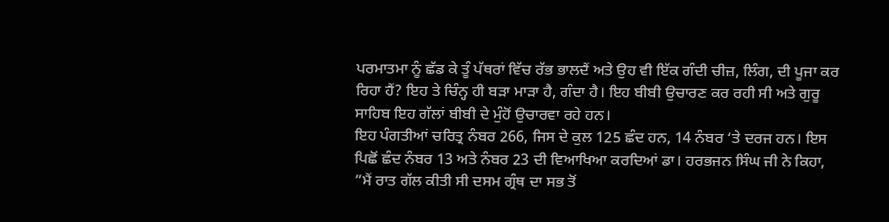ਪਰਮਾਤਮਾ ਨੂੰ ਛੱਡ ਕੇ ਤੂੰ ਪੱਥਰਾਂ ਵਿੱਚ ਰੱਭ ਭਾਲਦੈਂ ਅਤੇ ਉਹ ਵੀ ਇੱਕ ਗੰਦੀ ਚੀਜ਼, ਲਿੰਗ, ਦੀ ਪੂਜਾ ਕਰ ਰਿਹਾ ਹੈਂ? ਇਹ ਤੇ ਚਿੰਨ੍ਹ ਹੀ ਬੜਾ ਮਾੜਾ ਹੈ, ਗੰਦਾ ਹੈ। ਇਹ ਬੀਬੀ ਉਚਾਰਣ ਕਰ ਰਹੀ ਸੀ ਅਤੇ ਗੁਰੂ ਸਾਹਿਬ ਇਹ ਗੱਲਾਂ ਬੀਬੀ ਦੇ ਮੁੰਹੋਂ ਉਚਾਰਵਾ ਰਹੇ ਹਨ।
ਇਹ ਪੰਗਤੀਆਂ ਚਰਿਤ੍ਰ ਨੰਬਰ 266, ਜਿਸ ਦੇ ਕੁਲ 125 ਛੰਦ ਹਨ, 14 ਨੰਬਰ ‘ਤੇ ਦਰਜ ਹਨ। ਇਸ ਪਿਛੋਂ ਛੰਦ ਨੰਬਰ 13 ਅਤੇ ਨੰਬਰ 23 ਦੀ ਵਿਆਖਿਆ ਕਰਦਿਆਂ ਡਾ। ਹਰਭਜਨ ਸਿੰਘ ਜੀ ਨੇ ਕਿਹਾ, ”ਮੈਂ ਰਾਤ ਗੱਲ ਕੀਤੀ ਸੀ ਦਸਮ ਗ੍ਰੰਥ ਦਾ ਸਭ ਤੋਂ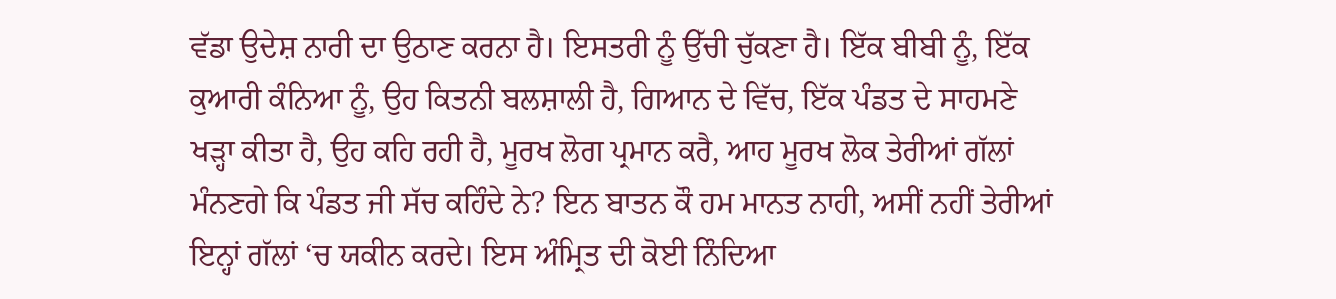ਵੱਡਾ ਉਦੇਸ਼ ਨਾਰੀ ਦਾ ਉਠਾਣ ਕਰਨਾ ਹੈ। ਇਸਤਰੀ ਨੂੰ ਉੱਚੀ ਚੁੱਕਣਾ ਹੈ। ਇੱਕ ਬੀਬੀ ਨੂੰ, ਇੱਕ ਕੁਆਰੀ ਕੰਨਿਆ ਨੂੰ, ਉਹ ਕਿਤਨੀ ਬਲਸ਼ਾਲੀ ਹੈ, ਗਿਆਨ ਦੇ ਵਿੱਚ, ਇੱਕ ਪੰਡਤ ਦੇ ਸਾਹਮਣੇ ਖੜ੍ਹਾ ਕੀਤਾ ਹੈ, ਉਹ ਕਹਿ ਰਹੀ ਹੈ, ਮੂਰਖ ਲੋਗ ਪ੍ਰਮਾਨ ਕਰੈ, ਆਹ ਮੂਰਖ ਲੋਕ ਤੇਰੀਆਂ ਗੱਲਾਂ ਮੰਨਣਗੇ ਕਿ ਪੰਡਤ ਜੀ ਸੱਚ ਕਹਿੰਦੇ ਨੇ? ਇਨ ਬਾਤਨ ਕੌ ਹਮ ਮਾਨਤ ਨਾਹੀ, ਅਸੀਂ ਨਹੀਂ ਤੇਰੀਆਂ ਇਨ੍ਹਾਂ ਗੱਲਾਂ ‘ਚ ਯਕੀਨ ਕਰਦੇ। ਇਸ ਅੰਮ੍ਰਿਤ ਦੀ ਕੋਈ ਨਿੰਦਿਆ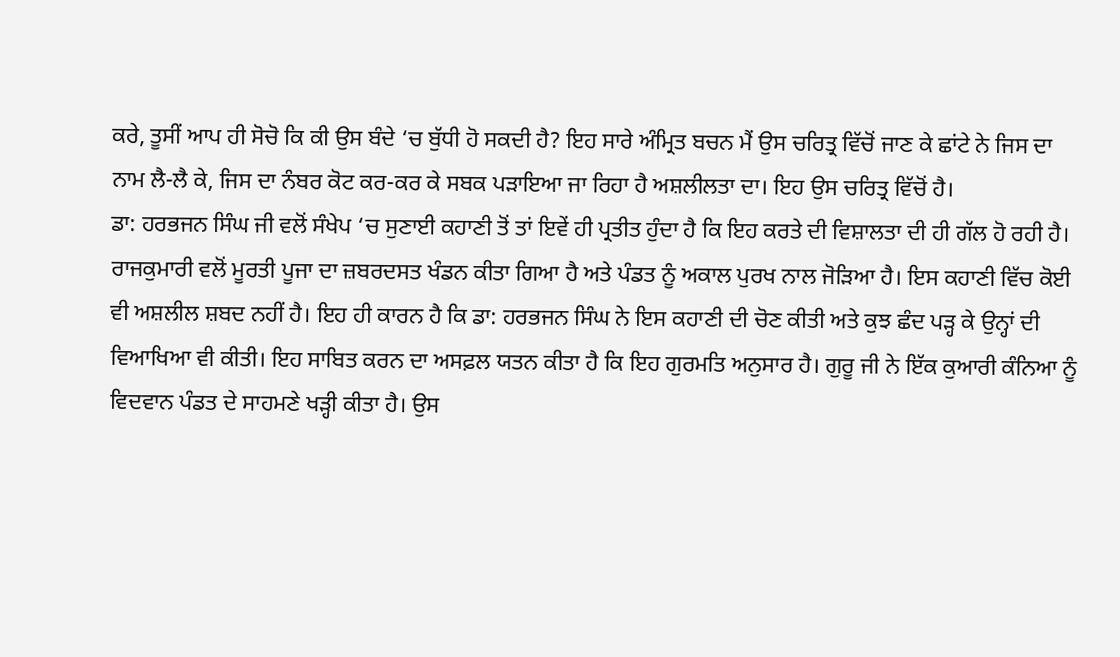ਕਰੇ, ਤੂਸੀਂ ਆਪ ਹੀ ਸੋਚੋ ਕਿ ਕੀ ਉਸ ਬੰਦੇ ‘ਚ ਬੁੱਧੀ ਹੋ ਸਕਦੀ ਹੈ? ਇਹ ਸਾਰੇ ਅੰਮ੍ਰਿਤ ਬਚਨ ਮੈਂ ਉਸ ਚਰਿਤ੍ਰ ਵਿੱਚੋਂ ਜਾਣ ਕੇ ਛਾਂਟੇ ਨੇ ਜਿਸ ਦਾ ਨਾਮ ਲੈ-ਲੈ ਕੇ, ਜਿਸ ਦਾ ਨੰਬਰ ਕੋਟ ਕਰ-ਕਰ ਕੇ ਸਬਕ ਪੜਾਇਆ ਜਾ ਰਿਹਾ ਹੈ ਅਸ਼ਲੀਲਤਾ ਦਾ। ਇਹ ਉਸ ਚਰਿਤ੍ਰ ਵਿੱਚੋਂ ਹੈ।
ਡਾ: ਹਰਭਜਨ ਸਿੰਘ ਜੀ ਵਲੋਂ ਸੰਖੇਪ ‘ਚ ਸੁਣਾਈ ਕਹਾਣੀ ਤੋਂ ਤਾਂ ਇਵੇਂ ਹੀ ਪ੍ਰਤੀਤ ਹੁੰਦਾ ਹੈ ਕਿ ਇਹ ਕਰਤੇ ਦੀ ਵਿਸ਼ਾਲਤਾ ਦੀ ਹੀ ਗੱਲ ਹੋ ਰਹੀ ਹੈ। ਰਾਜਕੁਮਾਰੀ ਵਲੋਂ ਮੂਰਤੀ ਪੂਜਾ ਦਾ ਜ਼ਬਰਦਸਤ ਖੰਡਨ ਕੀਤਾ ਗਿਆ ਹੈ ਅਤੇ ਪੰਡਤ ਨੂੰ ਅਕਾਲ ਪੁਰਖ ਨਾਲ ਜੋੜਿਆ ਹੈ। ਇਸ ਕਹਾਣੀ ਵਿੱਚ ਕੋਈ ਵੀ ਅਸ਼ਲੀਲ ਸ਼ਬਦ ਨਹੀਂ ਹੈ। ਇਹ ਹੀ ਕਾਰਨ ਹੈ ਕਿ ਡਾ: ਹਰਭਜਨ ਸਿੰਘ ਨੇ ਇਸ ਕਹਾਣੀ ਦੀ ਚੋਣ ਕੀਤੀ ਅਤੇ ਕੁਝ ਛੰਦ ਪੜ੍ਹ ਕੇ ਉਨ੍ਹਾਂ ਦੀ ਵਿਆਖਿਆ ਵੀ ਕੀਤੀ। ਇਹ ਸਾਬਿਤ ਕਰਨ ਦਾ ਅਸਫ਼ਲ ਯਤਨ ਕੀਤਾ ਹੈ ਕਿ ਇਹ ਗੁਰਮਤਿ ਅਨੁਸਾਰ ਹੈ। ਗੁਰੂ ਜੀ ਨੇ ਇੱਕ ਕੁਆਰੀ ਕੰਨਿਆ ਨੂੰ ਵਿਦਵਾਨ ਪੰਡਤ ਦੇ ਸਾਹਮਣੇ ਖੜ੍ਹੀ ਕੀਤਾ ਹੈ। ਉਸ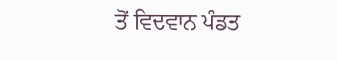ਤੋਂ ਵਿਦਵਾਨ ਪੰਡਤ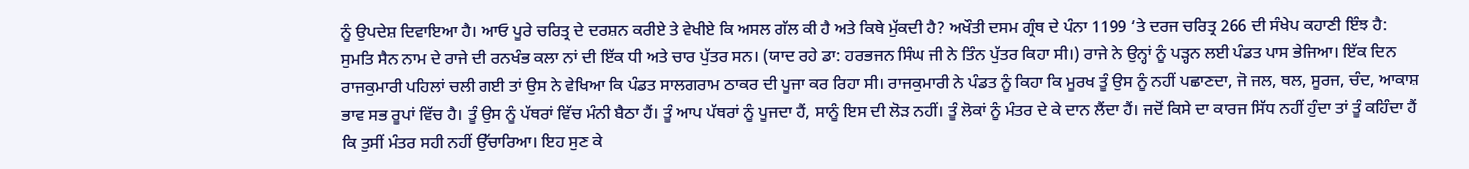ਨੂੰ ਉਪਦੇਸ਼ ਦਿਵਾਇਆ ਹੈ। ਆਓ ਪੂਰੇ ਚਰਿਤ੍ਰ ਦੇ ਦਰਸ਼ਨ ਕਰੀਏ ਤੇ ਵੇਖੀਏ ਕਿ ਅਸਲ ਗੱਲ ਕੀ ਹੈ ਅਤੇ ਕਿਥੇ ਮੁੱਕਦੀ ਹੈ? ਅਖੌਤੀ ਦਸਮ ਗ੍ਰੰਥ ਦੇ ਪੰਨਾ 1199 ‘ਤੇ ਦਰਜ ਚਰਿਤ੍ਰ 266 ਦੀ ਸੰਖੇਪ ਕਹਾਣੀ ਇੰਝ ਹੈ:
ਸੁਮਤਿ ਸੈਨ ਨਾਮ ਦੇ ਰਾਜੇ ਦੀ ਰਨਖੰਭ ਕਲਾ ਨਾਂ ਦੀ ਇੱਕ ਧੀ ਅਤੇ ਚਾਰ ਪੁੱਤਰ ਸਨ। (ਯਾਦ ਰਹੇ ਡਾ: ਹਰਭਜਨ ਸਿੰਘ ਜੀ ਨੇ ਤਿੰਨ ਪੁੱਤਰ ਕਿਹਾ ਸੀ।) ਰਾਜੇ ਨੇ ਉਨ੍ਹਾਂ ਨੂੰ ਪੜ੍ਹਨ ਲਈ ਪੰਡਤ ਪਾਸ ਭੇਜਿਆ। ਇੱਕ ਦਿਨ ਰਾਜਕੁਮਾਰੀ ਪਹਿਲਾਂ ਚਲੀ ਗਈ ਤਾਂ ਉਸ ਨੇ ਵੇਖਿਆ ਕਿ ਪੰਡਤ ਸਾਲਗਰਾਮ ਠਾਕਰ ਦੀ ਪੂਜਾ ਕਰ ਰਿਹਾ ਸੀ। ਰਾਜਕੁਮਾਰੀ ਨੇ ਪੰਡਤ ਨੂੰ ਕਿਹਾ ਕਿ ਮੂਰਖ ਤੂੰ ਉਸ ਨੂੰ ਨਹੀਂ ਪਛਾਣਦਾ, ਜੋ ਜਲ, ਥਲ, ਸੂਰਜ, ਚੰਦ, ਆਕਾਸ਼ ਭਾਵ ਸਭ ਰੂਪਾਂ ਵਿੱਚ ਹੈ। ਤੂੰ ਉਸ ਨੂੰ ਪੱਥਰਾਂ ਵਿੱਚ ਮੰਨੀ ਬੈਠਾ ਹੈਂ। ਤੂੰ ਆਪ ਪੱਥਰਾਂ ਨੂੰ ਪੂਜਦਾ ਹੈਂ, ਸਾਨੂੰ ਇਸ ਦੀ ਲੋੜ ਨਹੀਂ। ਤੂੰ ਲੋਕਾਂ ਨੂੰ ਮੰਤਰ ਦੇ ਕੇ ਦਾਨ ਲੈਂਦਾ ਹੈਂ। ਜਦੋਂ ਕਿਸੇ ਦਾ ਕਾਰਜ ਸਿੱਧ ਨਹੀਂ ਹੁੰਦਾ ਤਾਂ ਤੂੰ ਕਹਿੰਦਾ ਹੈਂ ਕਿ ਤੁਸੀਂ ਮੰਤਰ ਸਹੀ ਨਹੀਂ ਉੱਚਾਰਿਆ। ਇਹ ਸੁਣ ਕੇ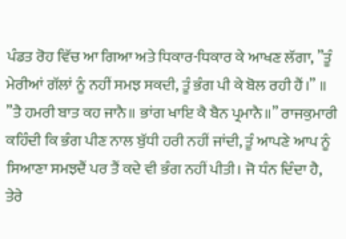ਪੰਡਤ ਰੋਹ ਵਿੱਚ ਆ ਗਿਆ ਅਤੇ ਧਿਕਾਰ-ਧਿਕਾਰ ਕੇ ਆਖਣ ਲੱਗਾ, ”ਤੂੰ ਮੇਰੀਆਂ ਗੱਲਾਂ ਨੂੰ ਨਹੀਂ ਸਮਝ ਸਕਦੀ, ਤੂੰ ਭੰਗ ਪੀ ਕੇ ਬੋਲ ਰਹੀ ਹੈਂ।” ॥ ”ਤੈ ਹਮਰੀ ਬਾਤ ਕਹ ਜਾਨੈ॥ ਭਾਂਗ ਖਾਇ ਕੈ ਬੈਨ ਪ੍ਰਮਾਨੈ॥” ਰਾਜਕੁਮਾਰੀ ਕਹਿੰਦੀ ਕਿ ਭੰਗ ਪੀਣ ਨਾਲ ਬੁੱਧੀ ਹਰੀ ਨਹੀਂ ਜਾਂਦੀ, ਤੂੰ ਆਪਣੇ ਆਪ ਨੂੰ ਸਿਆਣਾ ਸਮਝਦੈਂ ਪਰ ਤੈਂ ਕਦੇ ਵੀ ਭੰਗ ਨਹੀਂ ਪੀਤੀ। ਜੋ ਧੰਨ ਦਿੰਦਾ ਹੈ, ਤੇਰੇ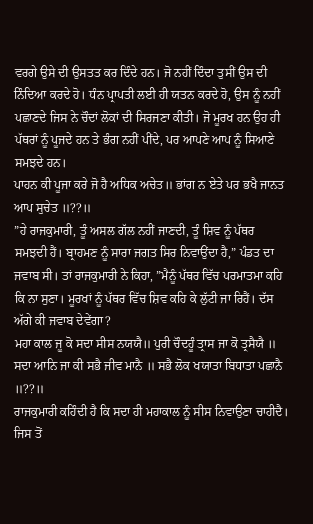ਵਰਗੇ ਉਸੇ ਦੀ ਉਸਤਤ ਕਰ ਦਿੰਦੇ ਹਨ। ਜੋ ਨਹੀਂ ਦਿੰਦਾ ਤੁਸੀਂ ਉਸ ਦੀ ਨਿੰਦਿਆ ਕਰਦੇ ਹੋ। ਧੰਨ ਪ੍ਰਾਪਤੀ ਲਈ ਹੀ ਯਤਨ ਕਰਦੇ ਹੋ, ਉਸ ਨੂੰ ਨਹੀਂ ਪਛਾਣਦੇ ਜਿਸ ਨੇ ਚੌਦਾਂ ਲੋਕਾਂ ਦੀ ਸਿਰਜਣਾ ਕੀਤੀ। ਜੋ ਮੂਰਖ ਹਨ ਉਹ ਹੀ ਪੱਥਰਾਂ ਨੂੰ ਪੂਜਦੇ ਹਨ ਤੇ ਭੰਗ ਨਹੀਂ ਪੀਂਦੇ, ਪਰ ਆਪਣੇ ਆਪ ਨੂੰ ਸਿਆਣੇ ਸਮਝਦੇ ਹਨ।
ਪਾਹਨ ਕੀ ਪੂਜਾ ਕਰੇ ਜੋ ਹੈ ਅਧਿਕ ਅਚੇਤ॥ ਭਾਂਗ ਨ ਏਤੇ ਪਰ ਭਖੈ ਜਾਨਤ ਆਪ ਸੁਚੇਤ ॥??॥
”ਹੇ ਰਾਜਕੁਮਾਰੀ, ਤੂੰ ਅਸਲ ਗੱਲ ਨਹੀਂ ਜਾਣਦੀ, ਤੂੰ ਸ਼ਿਵ ਨੂੰ ਪੱਥਰ ਸਮਝਦੀ ਹੈਂ। ਬ੍ਰਾਹਮਣ ਨੂੰ ਸਾਰਾ ਜਗਤ ਸਿਰ ਨਿਵਾਉਂਦਾ ਹੈ,” ਪੰਡਤ ਦਾ ਜਵਾਬ ਸੀ। ਤਾਂ ਰਾਜਕੁਮਾਰੀ ਨੇ ਕਿਹਾ, ”ਮੈਨੂੰ ਪੱਥਰ ਵਿੱਚ ਪਰਮਾਤਮਾ ਕਹਿ ਕਿ ਨਾ ਸੁਣਾ। ਮੂਰਖਾਂ ਨੂੰ ਪੱਥਰ ਵਿੱਚ ਸ਼ਿਵ ਕਹਿ ਕੇ ਲੁੱਟੀ ਜਾ ਰਿਹੈਂ। ਦੱਸ ਅੱਗੇ ਕੀ ਜਵਾਬ ਦੇਵੇਂਗਾ?
ਮਹਾ ਕਾਲ ਜੂ ਕੋ ਸਦਾ ਸੀਸ ਨਯਯੈ॥ ਪੁਰੀ ਚੌਦਹੂੰ ਤ੍ਰਾਸ ਜਾ ਕੋ ਤ੍ਰਸੈਯੈ ॥
ਸਦਾ ਆਨਿ ਜਾ ਕੀ ਸਭੈ ਜੀਵ ਮਾਨੈ ॥ ਸਭੈ ਲੋਕ ਖਯਾਤਾ ਬਿਧਾਤਾ ਪਛਾਨੈ ॥??॥
ਰਾਜਕੁਮਾਰੀ ਕਹਿੰਦੀ ਹੈ ਕਿ ਸਦਾ ਹੀ ਮਹਾਕਾਲ ਨੂੰ ਸੀਸ ਨਿਵਾਉਣਾ ਚਾਹੀਦੈ। ਜਿਸ ਤੋਂ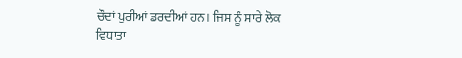ਚੌਦਾਂ ਪੁਰੀਆਂ ਡਰਦੀਆਂ ਹਨ। ਜਿਸ ਨੂੰ ਸਾਰੇ ਲੋਕ ਵਿਧਾਤਾ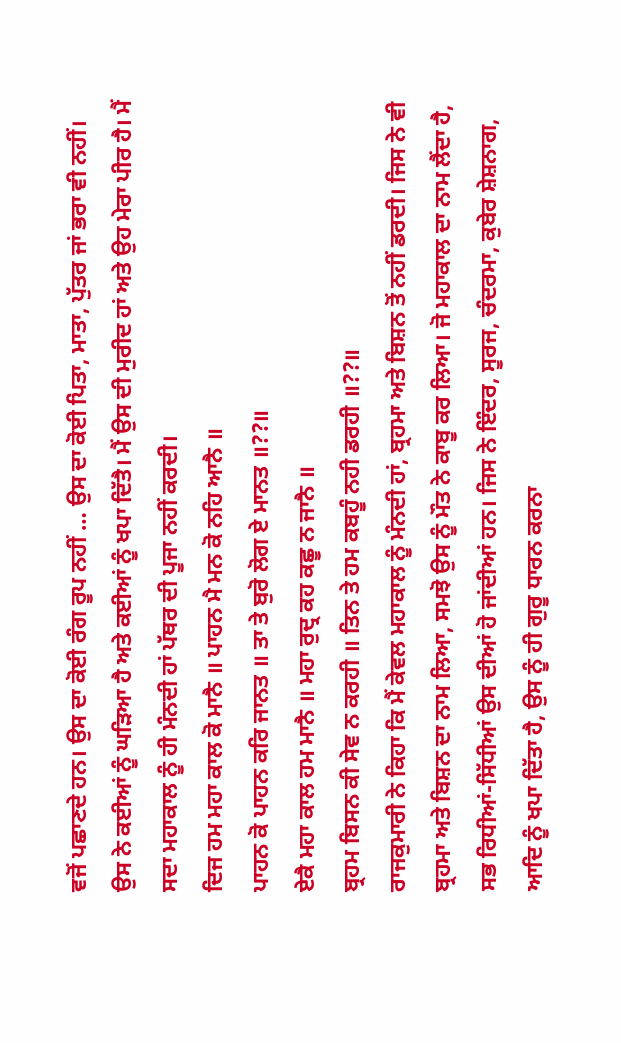ਵਜੋਂ ਪਛਾਣਦੇ ਹਨ। ਉਸ ਦਾ ਕੋਈ ਰੰਗ ਰੂਪ ਨਹੀਂ … ਉਸ ਦਾ ਕੋਈ ਪਿਤਾ, ਮਾਤਾ, ਪੁੱਤਰ ਜਾਂ ਭਰਾ ਵੀ ਨਹੀਂ। ਉਸ ਨੇ ਕਈਆਂ ਨੂੰ ਘੜਿਆ ਹੈ ਅਤੇ ਕਈਆਂ ਨੂੰ ਖਪਾ ਦਿੱਤੈ। ਮੈਂ ਉਸ ਦੀ ਮੁਰੀਦ ਹਾਂ ਅਤੇ ਉਹ ਮੇਰਾ ਪੀਰ ਹੈ। ਮੈਂ ਸਦਾ ਮਹਾਕਾਲ ਨੂੰ ਹੀ ਮੰਨਦੀ ਹਾਂ ਪੱਥਰ ਦੀ ਪੂਜਾ ਨਹੀਂ ਕਰਦੀ।
ਦਿਜ ਹਮ ਮਹਾ ਕਾਲ ਕੋ ਮਾਨੈ ॥ ਪਾਹਨ ਮੈ ਮਨ ਕੋ ਨਹਿ ਆਨੈ ॥
ਪਾਹਨ ਕੋ ਪਾਹਨ ਕਰਿ ਜਾਨਤ ॥ ਤਾ ਤੇ ਬੁਰੋ ਲੋਗ ਏ ਮਾਨਤ ॥??॥
ਏਕੈ ਮਹਾ ਕਾਲ ਹਮ ਮਾਨੈ ॥ ਮਹਾ ਰੁਦ੍ਰ ਕਹ ਕਛੂ ਨ ਜਾਨੈ ॥
ਬ੍ਰਹਮ ਬਿਸਨ ਕੀ ਸੇਵ ਨ ਕਰਹੀ ॥ ਤਿਨ ਤੇ ਹਮ ਕਬਹੂੰ ਨਹੀ ਡਰਹੀ ॥??॥
ਰਾਜਕੁਮਾਰੀ ਨੇ ਕਿਹਾ ਕਿ ਮੈਂ ਕੇਵਲ ਮਹਾਕਾਲ ਨੂੰ ਮੰਨਦੀ ਹਾਂ, ਬ੍ਰਹਮਾ ਅਤੇ ਬਿਸ਼ਨ ਤੋਂ ਨਹੀਂ ਡਰਦੀ। ਜਿਸ ਨੇ ਵੀ ਬ੍ਰਹਮਾ ਅਤੇ ਬਿਸ਼ਨ ਦਾ ਨਾਮ ਲਿਆ, ਸਮਝੋ ਉਸ ਨੂੰ ਮੌਤ ਨੇ ਕਾਬੂ ਕਰ ਲਿਆ। ਜੋ ਮਹਾਕਾਲ ਦਾ ਨਾਮ ਲੈਂਦਾ ਹੈ, ਸਭ ਰਿਧੀਆਂ-ਸਿੱਧੀਆਂ ਉਸ ਦੀਆਂ ਹੋ ਜਾਂਦੀਆਂ ਹਨ। ਜਿਸ ਨੇ ਇੰਦਰ, ਸੂਰਜ, ਚੰਦਰਮਾ, ਕੁਬੇਰ ਸ਼ੇਸ਼ਨਾਗ, ਆਦਿ ਨੂੰ ਖਪਾ ਦਿੱਤਾ ਹੈ, ਉਸ ਨੂੰ ਹੀ ਗੁਰੂ ਧਾਰਨ ਕਰਨਾ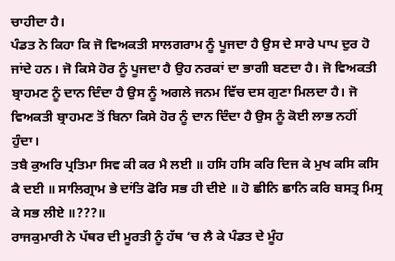ਚਾਹੀਦਾ ਹੈ।
ਪੰਡਤ ਨੇ ਕਿਹਾ ਕਿ ਜੋ ਵਿਅਕਤੀ ਸਾਲਗਰਾਮ ਨੂੰ ਪੂਜਦਾ ਹੈ ਉਸ ਦੇ ਸਾਰੇ ਪਾਪ ਦੁਰ ਹੋ ਜਾਂਦੇ ਹਨ। ਜੋ ਕਿਸੇ ਹੋਰ ਨੂੰ ਪੂਜਦਾ ਹੈ ਉਹ ਨਰਕਾਂ ਦਾ ਭਾਗੀ ਬਣਦਾ ਹੈ। ਜੋ ਵਿਅਕਤੀ ਬ੍ਰਾਹਮਣ ਨੂੰ ਦਾਨ ਦਿੰਦਾ ਹੈ ਉਸ ਨੂੰ ਅਗਲੇ ਜਨਮ ਵਿੱਚ ਦਸ ਗੁਣਾ ਮਿਲਦਾ ਹੈ। ਜੋ ਵਿਅਕਤੀ ਬ੍ਰਾਹਮਣ ਤੋਂ ਬਿਨਾ ਕਿਸੇ ਹੋਰ ਨੂੰ ਦਾਨ ਦਿੰਦਾ ਹੈ ਉਸ ਨੂੰ ਕੋਈ ਲਾਭ ਨਹੀਂ ਹੁੰਦਾ।
ਤਬੈ ਕੁਅਰਿ ਪ੍ਰਤਿਮਾ ਸਿਵ ਕੀ ਕਰ ਮੈ ਲਈ ॥ ਹਸਿ ਹਸਿ ਕਰਿ ਦਿਜ ਕੇ ਮੁਖ ਕਸਿ ਕਸਿ ਕੈ ਦਈ ॥ ਸਾਲਿਗ੍ਰਾਮ ਭੇ ਦਾਂਤਿ ਫੋਰਿ ਸਭ ਹੀ ਦੀਏ ॥ ਹੋ ਛੀਨਿ ਛਾਨਿ ਕਰਿ ਬਸਤ੍ਰ ਮਿਸ੍ਰ ਕੇ ਸਭ ਲੀਏ ॥???॥
ਰਾਜਕੁਮਾਰੀ ਨੇ ਪੱਥਰ ਦੀ ਮੂਰਤੀ ਨੂੰ ਹੱਥ ‘ਚ ਲੈ ਕੇ ਪੰਡਤ ਦੇ ਮੂੰਹ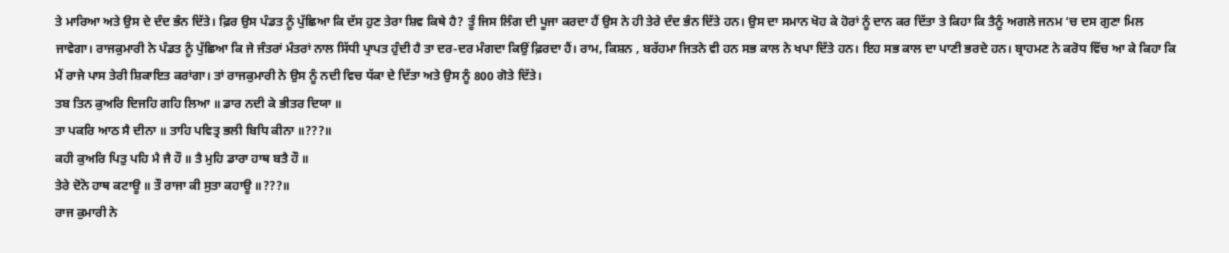ਤੇ ਮਾਰਿਆ ਅਤੇ ਉਸ ਦੇ ਦੰਦ ਭੰਨ ਦਿੱਤੇ। ਫ਼ਿਰ ਉਸ ਪੰਡਤ ਨੂੰ ਪੁੱਛਿਆ ਕਿ ਦੱਸ ਹੁਣ ਤੇਰਾ ਸ਼ਿਵ ਕਿਥੇ ਹੈ? ਤੂੰ ਜਿਸ ਲਿੰਗ ਦੀ ਪੂਜਾ ਕਰਦਾ ਹੈਂ ਉਸ ਨੇ ਹੀ ਤੇਰੇ ਦੰਦ ਭੰਨ ਦਿੱਤੇ ਹਨ। ਉਸ ਦਾ ਸਮਾਨ ਖੋਹ ਕੇ ਹੋਰਾਂ ਨੂੰ ਦਾਨ ਕਰ ਦਿੱਤਾ ਤੇ ਕਿਹਾ ਕਿ ਤੈਨੂੰ ਅਗਲੇ ਜਨਮ ‘ਚ ਦਸ ਗੁਣਾ ਮਿਲ ਜਾਵੇਗਾ। ਰਾਜਕੁਮਾਰੀ ਨੇ ਪੰਡਤ ਨੂੰ ਪੁੱਛਿਆ ਕਿ ਜੇ ਜੰਤਰਾਂ ਮੰਤਰਾਂ ਨਾਲ ਸਿੱਧੀ ਪ੍ਰਾਪਤ ਹੁੰਦੀ ਹੈ ਤਾ ਦਰ-ਦਰ ਮੰਗਦਾ ਕਿਉਂ ਫ਼ਿਰਦਾ ਹੈਂ। ਰਾਮ, ਕਿਸ਼ਨ , ਬਰੱਹਮਾ ਜਿਤਨੇ ਵੀ ਹਨ ਸਭ ਕਾਲ ਨੇ ਖਪਾ ਦਿੱਤੇ ਹਨ। ਇਹ ਸਭ ਕਾਲ ਦਾ ਪਾਣੀ ਭਰਦੇ ਹਨ। ਬ੍ਰਾਹਮਣ ਨੇ ਕਰੋਧ ਵਿੱਚ ਆ ਕੇ ਕਿਹਾ ਕਿ ਮੈਂ ਰਾਜੇ ਪਾਸ ਤੇਰੀ ਸ਼ਿਕਾਇਤ ਕਰਾਂਗਾ। ਤਾਂ ਰਾਜਕੁਮਾਰੀ ਨੇ ਉਸ ਨੂੰ ਨਦੀ ਵਿਚ ਧੱਕਾ ਦੇ ਦਿੱਤਾ ਅਤੇ ਉਸ ਨੂੰ 800 ਗੋਤੇ ਦਿੱਤੇ।
ਤਬ ਤਿਨ ਕੁਅਰਿ ਦਿਜਹਿ ਗਹਿ ਲਿਆ ॥ ਡਾਰ ਨਦੀ ਕੇ ਭੀਤਰ ਦਿਯਾ ॥
ਤਾ ਪਕਰਿ ਆਠ ਸੈ ਦੀਨਾ ॥ ਤਾਹਿ ਪਵਿਤ੍ਰ ਭਲੀ ਬਿਧਿ ਕੀਨਾ ॥???॥
ਕਹੀ ਕੁਅਰਿ ਪਿਤੁ ਪਹਿ ਮੈ ਜੈ ਹੌ ॥ ਤੈ ਮੁਹਿ ਡਾਰਾ ਹਾਥ ਬਤੈ ਹੌ ॥
ਤੇਰੇ ਦੋਨੋ ਹਾਥ ਕਟਾਊ ॥ ਤੌ ਰਾਜਾ ਕੀ ਸੁਤਾ ਕਹਾਊ ॥???॥
ਰਾਜ ਕੁਮਾਰੀ ਨੇ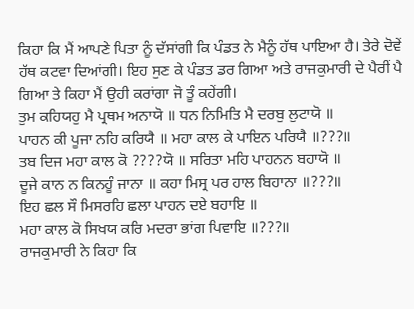ਕਿਹਾ ਕਿ ਮੈਂ ਆਪਣੇ ਪਿਤਾ ਨੂੰ ਦੱਸਾਂਗੀ ਕਿ ਪੰਡਤ ਨੇ ਮੈਨੂੰ ਹੱਥ ਪਾਇਆ ਹੈ। ਤੇਰੇ ਦੋਵੇਂ ਹੱਥ ਕਟਵਾ ਦਿਆਂਗੀ। ਇਹ ਸੁਣ ਕੇ ਪੰਡਤ ਡਰ ਗਿਆ ਅਤੇ ਰਾਜਕੁਮਾਰੀ ਦੇ ਪੈਰੀਂ ਪੈ ਗਿਆ ਤੇ ਕਿਹਾ ਮੈਂ ਉਹੀ ਕਰਾਂਗਾ ਜੋ ਤੂੰ ਕਹੇਂਗੀ।
ਤੁਮ ਕਹਿਯਹੁ ਮੈ ਪ੍ਰਥਮ ਅਨਾਯੋ ॥ ਧਨ ਨਿਮਿਤਿ ਮੈ ਦਰਬੁ ਲੁਟਾਯੋ ॥
ਪਾਹਨ ਕੀ ਪੂਜਾ ਨਹਿ ਕਰਿਯੈ ॥ ਮਹਾ ਕਾਲ ਕੇ ਪਾਇਨ ਪਰਿਯੈ ॥???॥
ਤਬ ਦਿਜ ਮਹਾ ਕਾਲ ਕੋ ????ਯੋ ॥ ਸਰਿਤਾ ਮਹਿ ਪਾਹਨਨ ਬਹਾਯੋ ॥
ਦੂਜੇ ਕਾਨ ਨ ਕਿਨਹੂੰ ਜਾਨਾ ॥ ਕਹਾ ਮਿਸ੍ਰ ਪਰ ਹਾਲ ਬਿਹਾਨਾ ॥???॥
ਇਹ ਛਲ ਸੌ ਮਿਸਰਹਿ ਛਲਾ ਪਾਹਨ ਦਏ ਬਹਾਇ ॥
ਮਹਾ ਕਾਲ ਕੋ ਸਿਖਯ ਕਰਿ ਮਦਰਾ ਭਾਂਗ ਪਿਵਾਇ ॥???॥
ਰਾਜਕੁਮਾਰੀ ਨੇ ਕਿਹਾ ਕਿ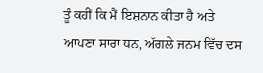ਤੂੰ ਕਹੀਂ ਕਿ ਮੈਂ ਇਸ਼ਨਾਨ ਕੀਤਾ ਹੈ ਅਤੇ ਆਪਣਾ ਸਾਰਾ ਧਨ, ਅੱਗਲੇ ਜਨਮ ਵਿੱਚ ਦਸ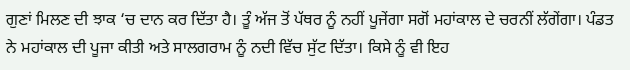ਗੁਣਾਂ ਮਿਲਣ ਦੀ ਝਾਕ ‘ਚ ਦਾਨ ਕਰ ਦਿੱਤਾ ਹੈ। ਤੂੰ ਅੱਜ ਤੋਂ ਪੱਥਰ ਨੂੰ ਨਹੀਂ ਪੂਜੇਂਗਾ ਸਗੋਂ ਮਹਾਂਕਾਲ ਦੇ ਚਰਨੀਂ ਲੱਗੇਂਗਾ। ਪੰਡਤ ਨੇ ਮਹਾਂਕਾਲ ਦੀ ਪੂਜਾ ਕੀਤੀ ਅਤੇ ਸਾਲਗਰਾਮ ਨੂੰ ਨਦੀ ਵਿੱਚ ਸੁੱਟ ਦਿੱਤਾ। ਕਿਸੇ ਨੂੰ ਵੀ ਇਹ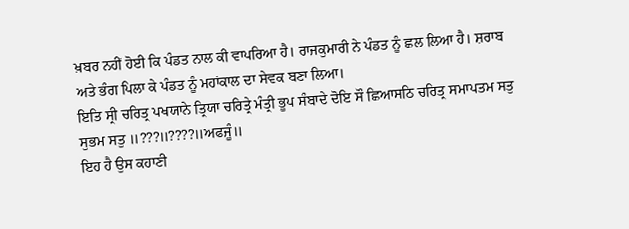ਖ਼ਬਰ ਨਹੀਂ ਹੋਈ ਕਿ ਪੰਡਤ ਨਾਲ ਕੀ ਵਾਪਰਿਆ ਹੈ। ਰਾਜਕੁਮਾਰੀ ਨੇ ਪੰਡਤ ਨੂੰ ਛਲ ਲਿਆ ਹੈ। ਸ਼ਰਾਬ ਅਤੇ ਭੰਗ ਪਿਲਾ ਕੇ ਪੰਡਤ ਨੂੰ ਮਹਾਂਕਾਲ ਦਾ ਸੇਵਕ ਬਣਾ ਲਿਆ।
ਇਤਿ ਸ੍ਰੀ ਚਰਿਤ੍ਰ ਪਖਯਾਨੇ ਤ੍ਰਿਯਾ ਚਰਿਤ੍ਰੇ ਮੰਤ੍ਰੀ ਭੂਪ ਸੰਬਾਦੇ ਦੋਇ ਸੌ ਛਿਆਸਠਿ ਚਰਿਤ੍ਰ ਸਮਾਪਤਮ ਸਤੁ ਸੁਭਮ ਸਤੁ ॥???॥????॥ਅਫਜੂੰ॥
ਇਹ ਹੈ ਉਸ ਕਹਾਣੀ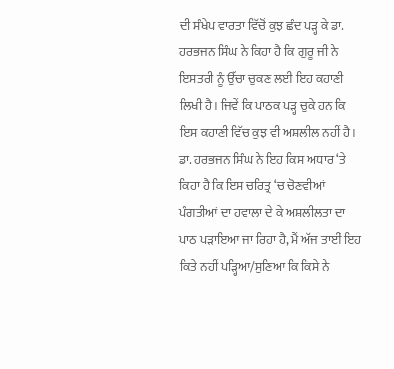ਦੀ ਸੰਖੇਪ ਵਾਰਤਾ ਵਿੱਚੋਂ ਕੁਝ ਛੰਦ ਪੜ੍ਹ ਕੇ ਡਾ. ਹਰਭਜਨ ਸਿੰਘ ਨੇ ਕਿਹਾ ਹੈ ਕਿ ਗੁਰੂ ਜੀ ਨੇ ਇਸਤਰੀ ਨੂੰ ਉੱਚਾ ਚੁਕਣ ਲਈ ਇਹ ਕਹਾਣੀ ਲਿਖੀ ਹੈ। ਜਿਵੇਂ ਕਿ ਪਾਠਕ ਪੜ੍ਹ ਚੁਕੇ ਹਨ ਕਿ ਇਸ ਕਹਾਣੀ ਵਿੱਚ ਕੁਝ ਵੀ ਅਸ਼ਲੀਲ ਨਹੀਂ ਹੈ। ਡਾ. ਹਰਭਜਨ ਸਿੰਘ ਨੇ ਇਹ ਕਿਸ ਅਧਾਰ ‘ਤੇ ਕਿਹਾ ਹੈ ਕਿ ਇਸ ਚਰਿਤ੍ਰ ‘ਚ ਚੋਣਵੀਆਂ ਪੰਗਤੀਆਂ ਦਾ ਹਵਾਲਾ ਦੇ ਕੇ ਅਸ਼ਲੀਲਤਾ ਦਾ ਪਾਠ ਪੜਾਇਆ ਜਾ ਰਿਹਾ ਹੈ, ਮੈਂ ਅੱਜ ਤਾਈਂ ਇਹ ਕਿਤੇ ਨਹੀਂ ਪੜ੍ਹਿਆ/ਸੁਣਿਆ ਕਿ ਕਿਸੇ ਨੇ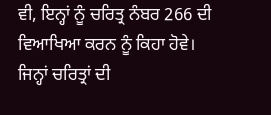ਵੀ, ਇਨ੍ਹਾਂ ਨੂੰ ਚਰਿਤ੍ਰ ਨੰਬਰ 266 ਦੀ ਵਿਆਖਿਆ ਕਰਨ ਨੂੰ ਕਿਹਾ ਹੋਵੇ। ਜਿਨ੍ਹਾਂ ਚਰਿਤ੍ਰਾਂ ਦੀ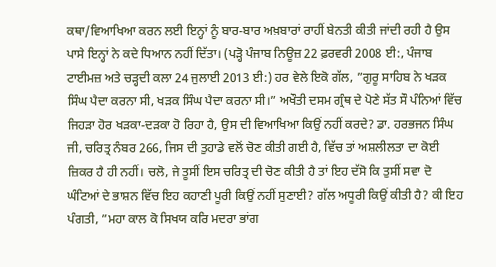ਕਥਾ/ਵਿਆਖਿਆ ਕਰਨ ਲਈ ਇਨ੍ਹਾਂ ਨੂੰ ਬਾਰ-ਬਾਰ ਅਖ਼ਬਾਰਾਂ ਰਾਹੀਂ ਬੇਨਤੀ ਕੀਤੀ ਜਾਂਦੀ ਰਹੀ ਹੈ ਉਸ ਪਾਸੇ ਇਨ੍ਹਾਂ ਨੇ ਕਦੇ ਧਿਆਨ ਨਹੀਂ ਦਿੱਤਾ। (ਪੜ੍ਹੋ ਪੰਜਾਬ ਨਿਊਜ਼ 22 ਫ਼ਰਵਰੀ 2008 ਈ:, ਪੰਜਾਬ ਟਾਈਮਜ਼ ਅਤੇ ਚੜ੍ਹਦੀ ਕਲਾ 24 ਜੁਲਾਈ 2013 ਈ:) ਹਰ ਵੇਲੇ ਇਕੋ ਗੱਲ, ”ਗੁਰੂ ਸਾਹਿਬ ਨੇ ਖੜਕ ਸਿੰਘ ਪੈਦਾ ਕਰਨਾ ਸੀ, ਖੜਕ ਸਿੰਘ ਪੈਦਾ ਕਰਨਾ ਸੀ।” ਅਖੌਤੀ ਦਸਮ ਗ੍ਰੰਥ ਦੇ ਪੋਣੇ ਸੱਤ ਸੌ ਪੰਨਿਆਂ ਵਿੱਚ ਜਿਹੜਾ ਹੋਰ ਖੜਕਾ-ਦੜਕਾ ਹੋ ਰਿਹਾ ਹੈ, ਉਸ ਦੀ ਵਿਆਖਿਆ ਕਿਉਂ ਨਹੀਂ ਕਰਦੇ? ਡਾ. ਹਰਭਜਨ ਸਿੰਘ ਜੀ, ਚਰਿਤ੍ਰ ਨੰਬਰ 266, ਜਿਸ ਦੀ ਤੁਹਾਡੇ ਵਲੋਂ ਚੋਣ ਕੀਤੀ ਗਈ ਹੈ, ਵਿੱਚ ਤਾਂ ਅਸ਼ਲੀਲਤਾ ਦਾ ਕੋਈ ਜ਼ਿਕਰ ਹੈ ਹੀ ਨਹੀਂ। ਚਲੋ, ਜੇ ਤੂਸੀਂ ਇਸ ਚਰਿਤ੍ਰ ਦੀ ਚੋਣ ਕੀਤੀ ਹੈ ਤਾਂ ਇਹ ਦੱਸੋ ਕਿ ਤੁਸੀਂ ਸਵਾ ਦੋ ਘੰਟਿਆਂ ਦੇ ਭਾਸ਼ਨ ਵਿੱਚ ਇਹ ਕਹਾਣੀ ਪੂਰੀ ਕਿਉਂ ਨਹੀਂ ਸੁਣਾਈ? ਗੱਲ ਅਧੂਰੀ ਕਿਉਂ ਕੀਤੀ ਹੈ? ਕੀ ਇਹ ਪੰਗਤੀ, ”ਮਹਾ ਕਾਲ ਕੋ ਸਿਖਯ ਕਰਿ ਮਦਰਾ ਭਾਂਗ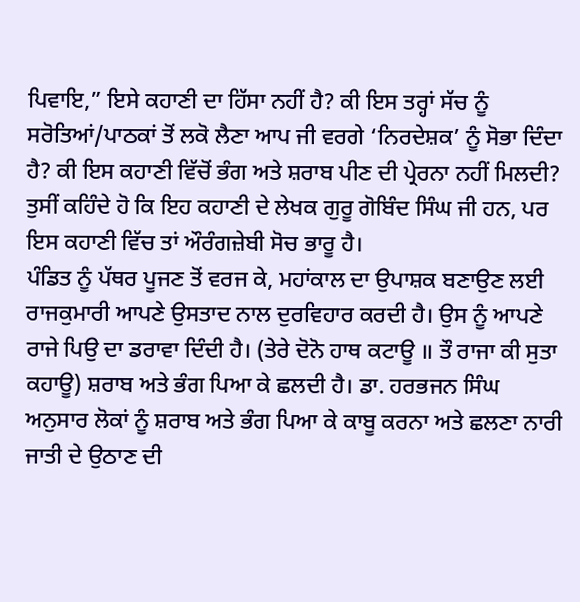ਪਿਵਾਇ,” ਇਸੇ ਕਹਾਣੀ ਦਾ ਹਿੱਸਾ ਨਹੀਂ ਹੈ? ਕੀ ਇਸ ਤਰ੍ਹਾਂ ਸੱਚ ਨੂੰ ਸਰੋਤਿਆਂ/ਪਾਠਕਾਂ ਤੋਂ ਲਕੋ ਲੈਣਾ ਆਪ ਜੀ ਵਰਗੇ ‘ਨਿਰਦੇਸ਼ਕ’ ਨੂੰ ਸੋਭਾ ਦਿੰਦਾ ਹੈ? ਕੀ ਇਸ ਕਹਾਣੀ ਵਿੱਚੋਂ ਭੰਗ ਅਤੇ ਸ਼ਰਾਬ ਪੀਣ ਦੀ ਪ੍ਰੇਰਨਾ ਨਹੀਂ ਮਿਲਦੀ? ਤੁਸੀਂ ਕਹਿੰਦੇ ਹੋ ਕਿ ਇਹ ਕਹਾਣੀ ਦੇ ਲੇਖਕ ਗੁਰੂ ਗੋਬਿੰਦ ਸਿੰਘ ਜੀ ਹਨ, ਪਰ ਇਸ ਕਹਾਣੀ ਵਿੱਚ ਤਾਂ ਔਰੰਗਜ਼ੇਬੀ ਸੋਚ ਭਾਰੂ ਹੈ।
ਪੰਡਿਤ ਨੂੰ ਪੱਥਰ ਪੂਜਣ ਤੋਂ ਵਰਜ ਕੇ, ਮਹਾਂਕਾਲ ਦਾ ਉਪਾਸ਼ਕ ਬਣਾਉਣ ਲਈ ਰਾਜਕੁਮਾਰੀ ਆਪਣੇ ਉਸਤਾਦ ਨਾਲ ਦੁਰਵਿਹਾਰ ਕਰਦੀ ਹੈ। ਉਸ ਨੂੰ ਆਪਣੇ ਰਾਜੇ ਪਿਉ ਦਾ ਡਰਾਵਾ ਦਿੰਦੀ ਹੈ। (ਤੇਰੇ ਦੋਨੋ ਹਾਥ ਕਟਾਊ ॥ ਤੌ ਰਾਜਾ ਕੀ ਸੁਤਾ ਕਹਾਊ) ਸ਼ਰਾਬ ਅਤੇ ਭੰਗ ਪਿਆ ਕੇ ਛਲਦੀ ਹੈ। ਡਾ. ਹਰਭਜਨ ਸਿੰਘ ਅਨੁਸਾਰ ਲੋਕਾਂ ਨੂੰ ਸ਼ਰਾਬ ਅਤੇ ਭੰਗ ਪਿਆ ਕੇ ਕਾਬੂ ਕਰਨਾ ਅਤੇ ਛਲਣਾ ਨਾਰੀ ਜਾਤੀ ਦੇ ਉਠਾਣ ਦੀ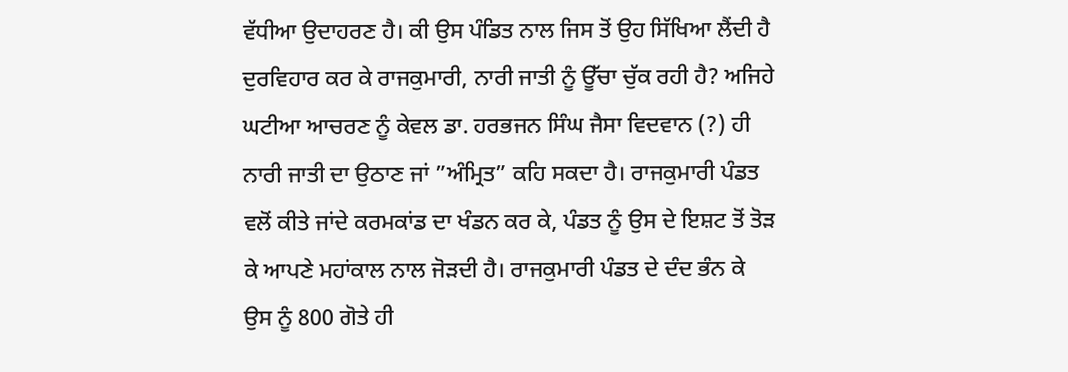ਵੱਧੀਆ ਉਦਾਹਰਣ ਹੈ। ਕੀ ਉਸ ਪੰਡਿਤ ਨਾਲ ਜਿਸ ਤੋਂ ਉਹ ਸਿੱਖਿਆ ਲੈਂਦੀ ਹੈ ਦੁਰਵਿਹਾਰ ਕਰ ਕੇ ਰਾਜਕੁਮਾਰੀ, ਨਾਰੀ ਜਾਤੀ ਨੂੰ ਊੱਚਾ ਚੁੱਕ ਰਹੀ ਹੈ? ਅਜਿਹੇ ਘਟੀਆ ਆਚਰਣ ਨੂੰ ਕੇਵਲ ਡਾ. ਹਰਭਜਨ ਸਿੰਘ ਜੈਸਾ ਵਿਦਵਾਨ (?) ਹੀ ਨਾਰੀ ਜਾਤੀ ਦਾ ਉਠਾਣ ਜਾਂ ”ਅੰਮ੍ਰਿਤ” ਕਹਿ ਸਕਦਾ ਹੈ। ਰਾਜਕੁਮਾਰੀ ਪੰਡਤ ਵਲੋਂ ਕੀਤੇ ਜਾਂਦੇ ਕਰਮਕਾਂਡ ਦਾ ਖੰਡਨ ਕਰ ਕੇ, ਪੰਡਤ ਨੂੰ ਉਸ ਦੇ ਇਸ਼ਟ ਤੋਂ ਤੋੜ ਕੇ ਆਪਣੇ ਮਹਾਂਕਾਲ ਨਾਲ ਜੋੜਦੀ ਹੈ। ਰਾਜਕੁਮਾਰੀ ਪੰਡਤ ਦੇ ਦੰਦ ਭੰਨ ਕੇ ਉਸ ਨੂੰ 800 ਗੋਤੇ ਹੀ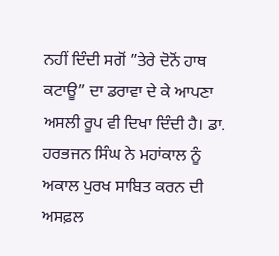ਨਹੀਂ ਦਿੰਦੀ ਸਗੋਂ ”ਤੇਰੇ ਦੋਨੋਂ ਹਾਥ ਕਟਾਊ” ਦਾ ਡਰਾਵਾ ਦੇ ਕੇ ਆਪਣਾ ਅਸਲੀ ਰੂਪ ਵੀ ਦਿਖਾ ਦਿੰਦੀ ਹੈ। ਡਾ. ਹਰਭਜਨ ਸਿੰਘ ਨੇ ਮਹਾਂਕਾਲ ਨੂੰ ਅਕਾਲ ਪੁਰਖ ਸਾਬਿਤ ਕਰਨ ਦੀ ਅਸਫ਼ਲ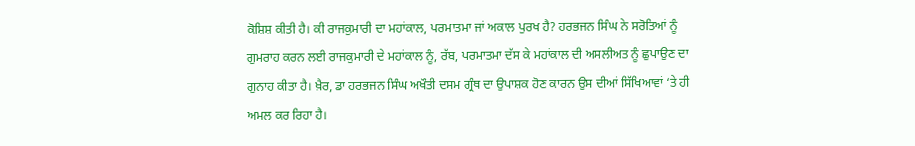ਕੋਸ਼ਿਸ਼ ਕੀਤੀ ਹੈ। ਕੀ ਰਾਜਕੁਮਾਰੀ ਦਾ ਮਹਾਂਕਾਲ, ਪਰਮਾਤਮਾ ਜਾਂ ਅਕਾਲ ਪੁਰਖ ਹੈ? ਹਰਭਜਨ ਸਿੰਘ ਨੇ ਸਰੋਤਿਆਂ ਨੂੰ ਗੁਮਰਾਹ ਕਰਨ ਲਈ ਰਾਜਕੁਮਾਰੀ ਦੇ ਮਹਾਂਕਾਲ ਨੂੰ, ਰੱਬ, ਪਰਮਾਤਮਾ ਦੱਸ ਕੇ ਮਹਾਂਕਾਲ ਦੀ ਅਸਲੀਅਤ ਨੂੰ ਛੁਪਾਉਣ ਦਾ ਗੁਨਾਹ ਕੀਤਾ ਹੈ। ਖ਼ੈਰ, ਡਾ ਹਰਭਜਨ ਸਿੰਘ ਅਖੌਤੀ ਦਸਮ ਗ੍ਰੰਥ ਦਾ ਉਪਾਸ਼ਕ ਹੋਣ ਕਾਰਨ ਉਸ ਦੀਆਂ ਸਿੱਖਿਆਵਾਂ ‘ਤੇ ਹੀ ਅਮਲ ਕਰ ਰਿਹਾ ਹੈ।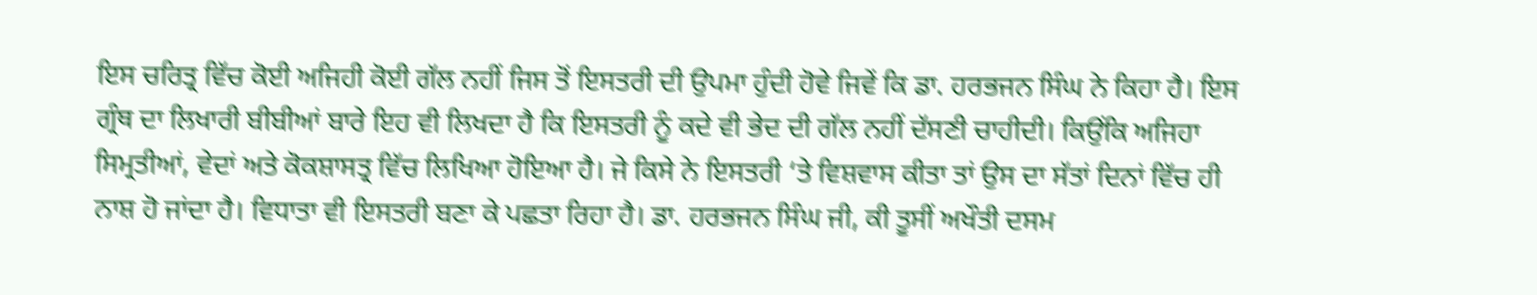ਇਸ ਚਰਿਤ੍ਰ ਵਿੱਚ ਕੋਈ ਅਜਿਹੀ ਕੋਈ ਗੱਲ ਨਹੀਂ ਜਿਸ ਤੋਂ ਇਸਤਰੀ ਦੀ ਉਪਮਾ ਹੁੰਦੀ ਹੋਵੇ ਜਿਵੇਂ ਕਿ ਡਾ. ਹਰਭਜਨ ਸਿੰਘ ਨੇ ਕਿਹਾ ਹੈ। ਇਸ ਗ੍ਰੰਥ ਦਾ ਲਿਖਾਰੀ ਬੀਬੀਆਂ ਬਾਰੇ ਇਹ ਵੀ ਲਿਖਦਾ ਹੈ ਕਿ ਇਸਤਰੀ ਨੂੰ ਕਦੇ ਵੀ ਭੇਦ ਦੀ ਗੱਲ ਨਹੀਂ ਦੱਸਣੀ ਚਾਹੀਦੀ। ਕਿਉਂਕਿ ਅਜਿਹਾ ਸਿਮ੍ਰਤੀਆਂ, ਵੇਦਾਂ ਅਤੇ ਕੋਕਸ਼ਾਸਤ੍ਰ ਵਿੱਚ ਲਿਖਿਆ ਹੋਇਆ ਹੈ। ਜੇ ਕਿਸੇ ਨੇ ਇਸਤਰੀ ‘ਤੇ ਵਿਸ਼ਵਾਸ ਕੀਤਾ ਤਾਂ ਉਸ ਦਾ ਸੱਤਾਂ ਦਿਨਾਂ ਵਿੱਚ ਹੀ ਨਾਸ਼ ਹੋ ਜਾਂਦਾ ਹੈ। ਵਿਧਾਤਾ ਵੀ ਇਸਤਰੀ ਬਣਾ ਕੇ ਪਛਤਾ ਰਿਹਾ ਹੈ। ਡਾ. ਹਰਭਜਨ ਸਿੰਘ ਜੀ, ਕੀ ਤੂਸੀਂ ਅਖੌਤੀ ਦਸਮ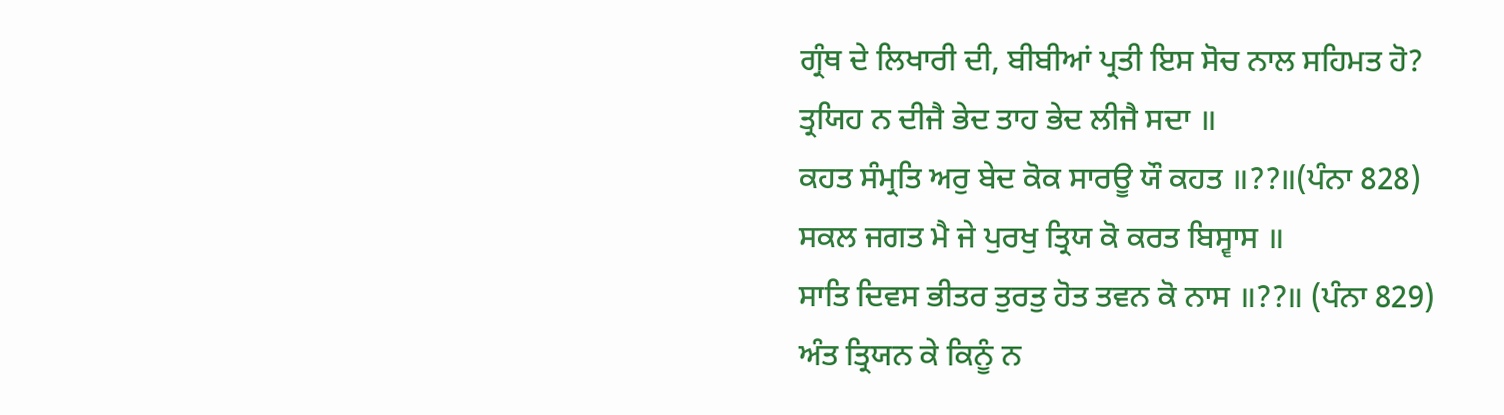ਗ੍ਰੰਥ ਦੇ ਲਿਖਾਰੀ ਦੀ, ਬੀਬੀਆਂ ਪ੍ਰਤੀ ਇਸ ਸੋਚ ਨਾਲ ਸਹਿਮਤ ਹੋ?
ਤ੍ਰਯਿਹ ਨ ਦੀਜੈ ਭੇਦ ਤਾਹ ਭੇਦ ਲੀਜੈ ਸਦਾ ॥
ਕਹਤ ਸੰਮ੍ਰਤਿ ਅਰੁ ਬੇਦ ਕੋਕ ਸਾਰਊ ਯੌ ਕਹਤ ॥??॥(ਪੰਨਾ 828)
ਸਕਲ ਜਗਤ ਮੈ ਜੇ ਪੁਰਖੁ ਤ੍ਰਿਯ ਕੋ ਕਰਤ ਬਿਸ੍ਵਾਸ ॥
ਸਾਤਿ ਦਿਵਸ ਭੀਤਰ ਤੁਰਤੁ ਹੋਤ ਤਵਨ ਕੋ ਨਾਸ ॥??॥ (ਪੰਨਾ 829)
ਅੰਤ ਤ੍ਰਿਯਨ ਕੇ ਕਿਨੂੰ ਨ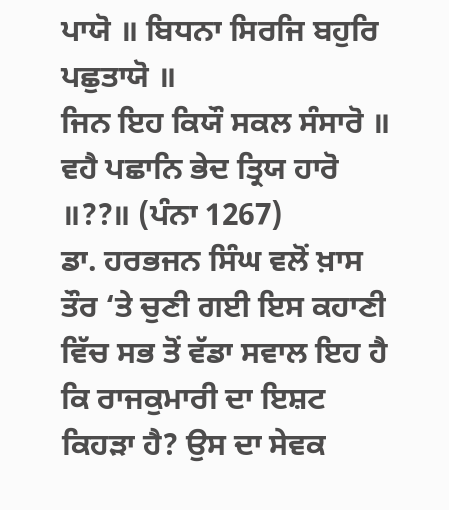ਪਾਯੋ ॥ ਬਿਧਨਾ ਸਿਰਜਿ ਬਹੁਰਿ ਪਛੁਤਾਯੋ ॥
ਜਿਨ ਇਹ ਕਿਯੌ ਸਕਲ ਸੰਸਾਰੋ ॥ ਵਹੈ ਪਛਾਨਿ ਭੇਦ ਤ੍ਰਿਯ ਹਾਰੋ ॥??॥ (ਪੰਨਾ 1267)
ਡਾ. ਹਰਭਜਨ ਸਿੰਘ ਵਲੋਂ ਖ਼ਾਸ ਤੌਰ ‘ਤੇ ਚੁਣੀ ਗਈ ਇਸ ਕਹਾਣੀ ਵਿੱਚ ਸਭ ਤੋਂ ਵੱਡਾ ਸਵਾਲ ਇਹ ਹੈ ਕਿ ਰਾਜਕੁਮਾਰੀ ਦਾ ਇਸ਼ਟ ਕਿਹੜਾ ਹੈ? ਉਸ ਦਾ ਸੇਵਕ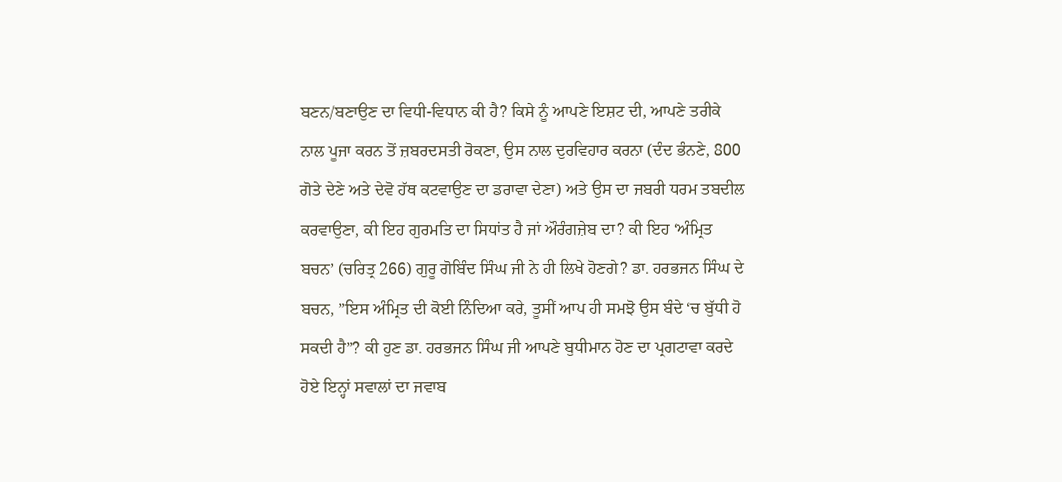ਬਣਨ/ਬਣਾਉਣ ਦਾ ਵਿਧੀ-ਵਿਧਾਨ ਕੀ ਹੈ? ਕਿਸੇ ਨੂੰ ਆਪਣੇ ਇਸ਼ਟ ਦੀ, ਆਪਣੇ ਤਰੀਕੇ ਨਾਲ ਪੂਜਾ ਕਰਨ ਤੋਂ ਜ਼ਬਰਦਸਤੀ ਰੋਕਣਾ, ਉਸ ਨਾਲ ਦੁਰਵਿਹਾਰ ਕਰਨਾ (ਦੰਦ ਭੰਨਣੇ, 800 ਗੋਤੇ ਦੇਣੇ ਅਤੇ ਦੇਵੋ ਹੱਥ ਕਟਵਾਉਣ ਦਾ ਡਰਾਵਾ ਦੇਣਾ) ਅਤੇ ਉਸ ਦਾ ਜਬਰੀ ਧਰਮ ਤਬਦੀਲ ਕਰਵਾਉਣਾ, ਕੀ ਇਹ ਗੁਰਮਤਿ ਦਾ ਸਿਧਾਂਤ ਹੈ ਜਾਂ ਔਰੰਗਜ਼ੇਬ ਦਾ? ਕੀ ਇਹ ‘ਅੰਮ੍ਰਿਤ ਬਚਨ’ (ਚਰਿਤ੍ਰ 266) ਗੁਰੂ ਗੋਬਿੰਦ ਸਿੰਘ ਜੀ ਨੇ ਹੀ ਲਿਖੇ ਹੋਣਗੇ? ਡਾ. ਹਰਭਜਨ ਸਿੰਘ ਦੇ ਬਚਨ, ”ਇਸ ਅੰਮ੍ਰਿਤ ਦੀ ਕੋਈ ਨਿੰਦਿਆ ਕਰੇ, ਤੂਸੀਂ ਆਪ ਹੀ ਸਮਝੋ ਉਸ ਬੰਦੇ ‘ਚ ਬੁੱਧੀ ਹੋ ਸਕਦੀ ਹੈ”? ਕੀ ਹੁਣ ਡਾ. ਹਰਭਜਨ ਸਿੰਘ ਜੀ ਆਪਣੇ ਬੁਧੀਮਾਨ ਹੋਣ ਦਾ ਪ੍ਰਗਟਾਵਾ ਕਰਦੇ ਹੋਏ ਇਨ੍ਹਾਂ ਸਵਾਲਾਂ ਦਾ ਜਵਾਬ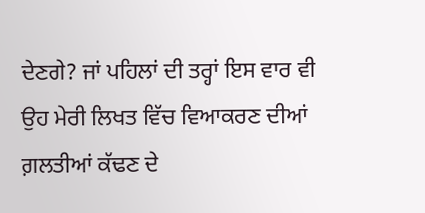ਦੇਣਗੇ? ਜਾਂ ਪਹਿਲਾਂ ਦੀ ਤਰ੍ਹਾਂ ਇਸ ਵਾਰ ਵੀ ਉਹ ਮੇਰੀ ਲਿਖਤ ਵਿੱਚ ਵਿਆਕਰਣ ਦੀਆਂ ਗ਼ਲਤੀਆਂ ਕੱਢਣ ਦੇ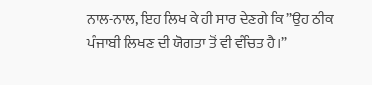ਨਾਲ-ਨਾਲ, ਇਹ ਲਿਖ ਕੇ ਹੀ ਸਾਰ ਦੇਣਗੇ ਕਿ ”ਉਹ ਠੀਕ ਪੰਜਾਬੀ ਲਿਖਣ ਦੀ ਯੋਗਤਾ ਤੋਂ ਵੀ ਵੰਚਿਤ ਹੈ।”